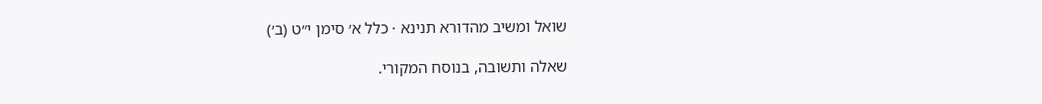שואל ומשיב מהדורא תנינא · כלל א׳ סימן י״ט (ב׳)

שאלה ותשובה, בנוסח המקורי.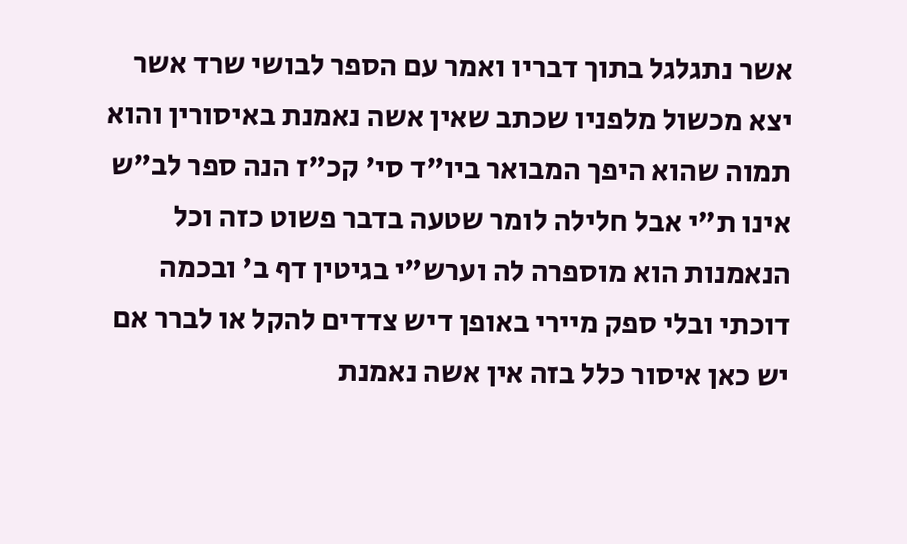אשר נתגלגל בתוך דבריו ואמר עם הספר לבושי שרד אשר יצא מכשול מלפניו שכתב שאין אשה נאמנת באיסורין והוא תמוה שהוא היפך המבואר ביו"ד סי' קכ"ז הנה ספר לב"ש אינו ת"י אבל חלילה לומר שטעה בדבר פשוט כזה וכל הנאמנות הוא מוספרה לה וערש"י בגיטין דף ב' ובכמה דוכתי ובלי ספק מיירי באופן דיש צדדים להקל או לברר אם יש כאן איסור כלל בזה אין אשה נאמנת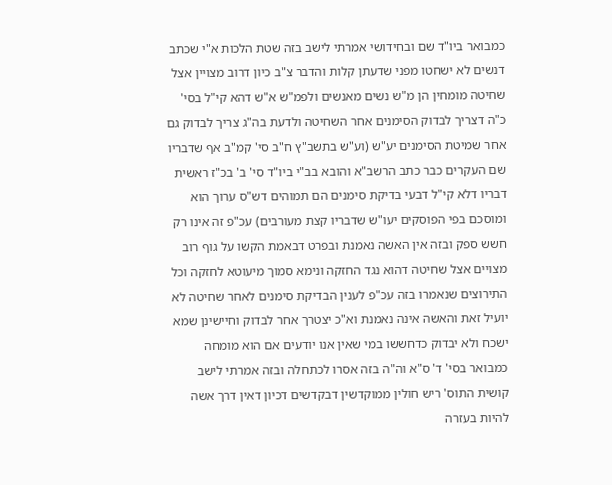כמבואר ביו"ד שם ובחידושי אמרתי לישב בזה שטת הלכות א"י שכתב דנשים לא ישחטו מפני שדעתן קלות והדבר צ"ב כיון דרוב מצויין אצל שחיטה מומחין הן מ"ש נשים מאנשים ולפמ"ש א"ש דהא קי"ל בסי' כ"ה דצריך לבדוק הסימנים אחר השחיטה ולדעת בה"ג צריך לבדוק גם אחר שמיטת הסימנים יע"ש (וע"ש בתשב"ץ ח"ב סי' קמ"ב אף שדבריו שם העקרים כבר כתב הרשב"א והובא בב"י ביו"ד סי' ב' בכ"ז ראשית דבריו דלא קי"ל דבעי בדיקת סימנים הם תמוהים דש"ס ערוך הוא ומוסכם בפי הפוסקים יעו"ש שדבריו קצת מעורבים) עכ"פ זה אינו רק חשש ספק ובזה אין האשה נאמנת ובפרט דבאמת הקשו על גוף רוב מצויים אצל שחיטה דהוא נגד החזקה ונימא סמוך מיעוטא לחזקה וכל התירוצים שנאמרו בזה עכ"פ לענין הבדיקת סימנים לאחר שחיטה לא יועיל זאת והאשה אינה נאמנת וא"כ יצטרך אחר לבדוק וחיישינן שמא ישכח ולא יבדוק כדחששו במי שאין אנו יודעים אם הוא מומחה כמבואר בסי' ד' ס"א וה"ה בזה אסרו לכתחלה ובזה אמרתי לישב קושית התוס' ריש חולין ממוקדשין דבקדשים דכיון דאין דרך אשה להיות בעזרה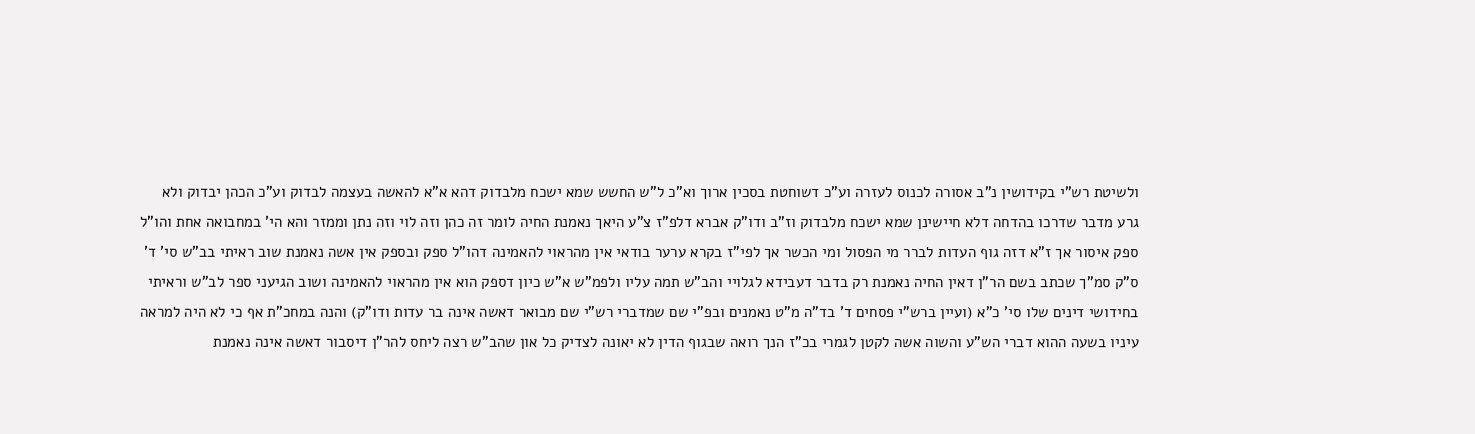ולשיטת רש"י בקידושין נ"ב אסורה לכנוס לעזרה וע"כ דשוחטת בסכין ארוך וא"כ ל"ש החשש שמא ישכח מלבדוק דהא א"א להאשה בעצמה לבדוק וע"כ הכהן יבדוק ולא גרע מדבר שדרכו בהדחה דלא חיישינן שמא ישכח מלבדוק וז"ב ודו"ק אברא דלפ"ז צ"ע היאך נאמנת החיה לומר זה כהן וזה לוי וזה נתן וממזר והא הי' במחבואה אחת והו"ל ספק איסור אך ז"א דזה גוף העדות לברר מי הפסול ומי הכשר אך לפי"ז בקרא ערער בודאי אין מהראוי להאמינה דהו"ל ספק ובספק אין אשה נאמנת שוב ראיתי בב"ש סי' ד' ס"ק סמ"ך שכתב בשם הר"ן דאין החיה נאמנת רק בדבר דעבידא לגלויי והב"ש תמה עליו ולפמ"ש א"ש כיון דספק הוא אין מהראוי להאמינה ושוב הגיעני ספר לב"ש וראיתי בחידושי דינים שלו סי' כ"א (ועיין ברש"י פסחים ד' בד"ה מ"ט נאמנים ובפ"י שם שמדברי רש"י שם מבואר דאשה אינה בר עדות ודו"ק) והנה במחכ"ת אף כי לא היה למראה עיניו בשעה ההוא דברי הש"ע והשוה אשה לקטן לגמרי בכ"ז הנך רואה שבגוף הדין לא יאונה לצדיק כל און שהב"ש רצה ליחס להר"ן דיסבור דאשה אינה נאמנת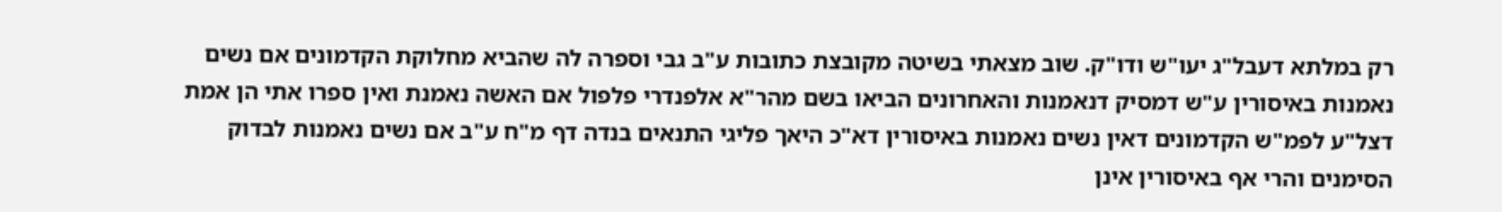רק במלתא דעבל"ג יעו"ש ודו"ק. שוב מצאתי בשיטה מקובצת כתובות ע"ב גבי וספרה לה שהביא מחלוקת הקדמונים אם נשים נאמנות באיסורין ע"ש דמסיק דנאמנות והאחרונים הביאו בשם מהר"א אלפנדרי פלפול אם האשה נאמנת ואין ספרו אתי הן אמת דצל"ע לפמ"ש הקדמונים דאין נשים נאמנות באיסורין דא"כ היאך פליגי התנאים בנדה דף מ"ח ע"ב אם נשים נאמנות לבדוק הסימנים והרי אף באיסורין אינן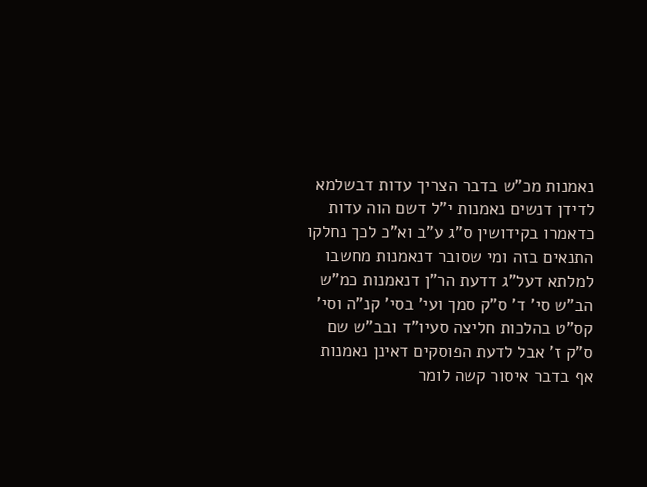נאמנות מכ"ש בדבר הצריך עדות דבשלמא לדידן דנשים נאמנות י"ל דשם הוה עדות כדאמרו בקידושין ס"ג ע"ב וא"כ לכך נחלקו התנאים בזה ומי שסובר דנאמנות מחשבו למלתא דעל"ג דדעת הר"ן דנאמנות כמ"ש הב"ש סי' ד' ס"ק סמך ועי' בסי' קנ"ה וסי' קס"ט בהלכות חליצה סעיו"ד ובב"ש שם ס"ק ז' אבל לדעת הפוסקים דאינן נאמנות אף בדבר איסור קשה לומר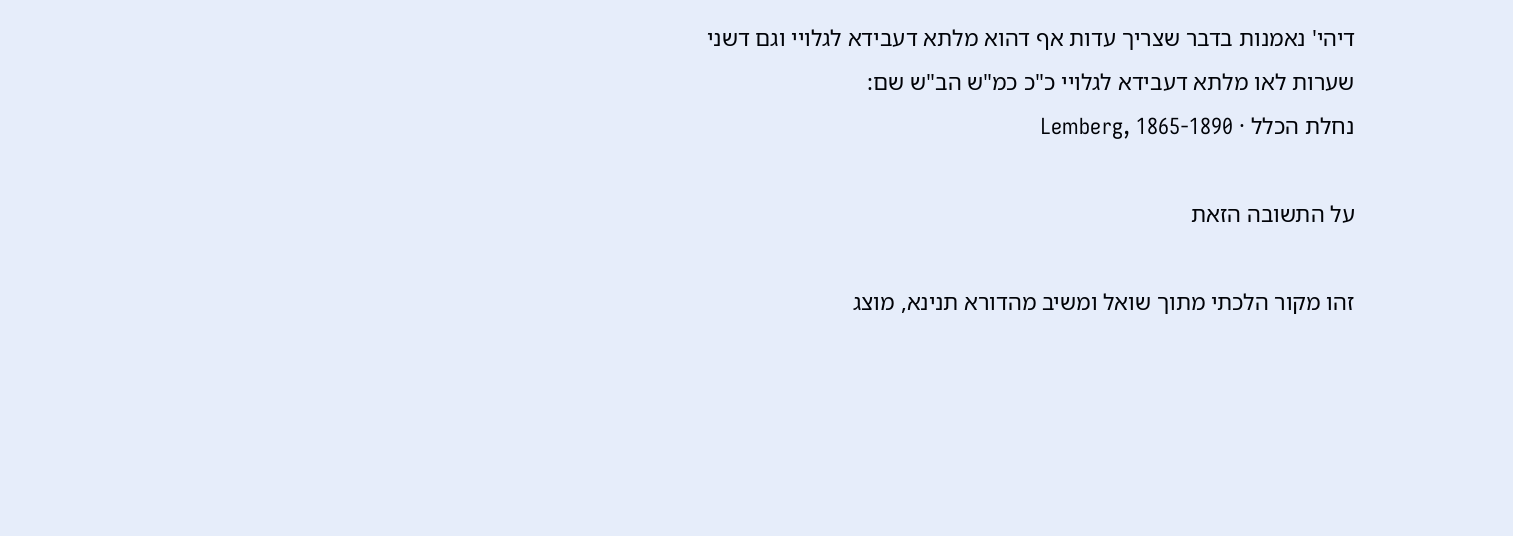דיהי' נאמנות בדבר שצריך עדות אף דהוא מלתא דעבידא לגלויי וגם דשני שערות לאו מלתא דעבידא לגלויי כ"כ כמ"ש הב"ש שם:
נחלת הכלל · Lemberg, 1865-1890

על התשובה הזאת

זהו מקור הלכתי מתוך שואל ומשיב מהדורא תנינא, מוצג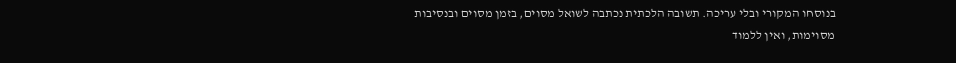בנוסחו המקורי ובלי עריכה. תשובה הלכתית נכתבה לשואל מסוים, בזמן מסוים ובנסיבות מסוימות, ואין ללמוד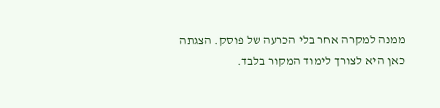ממנה למקרה אחר בלי הכרעה של פוסק. הצגתה כאן היא לצורך לימוד המקור בלבד.